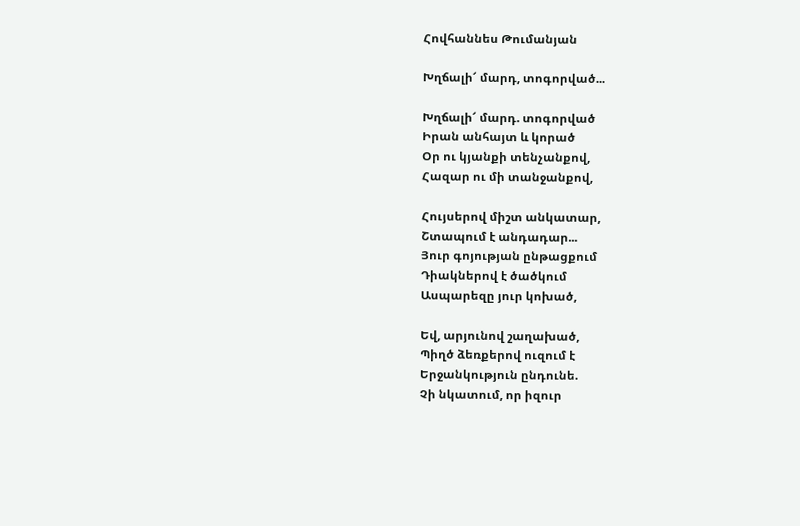Հովհաննես Թումանյան

Խղճալի՜ մարդ, տոգորված...

Խղճալի՜ մարդ. տոգորված
Իրան անհայտ և կորած
Օր ու կյանքի տենչանքով,
Հազար ու մի տանջանքով,

Հույսերով միշտ անկատար,
Շտապում է անդադար...
Յուր գոյության ընթացքում
Դիակներով է ծածկում
Ասպարեզը յուր կոխած,

Եվ, արյունով շաղախած,
Պիղծ ձեռքերով ուզում է
Երջանկություն ընդունե.
Չի նկատում, որ իզուր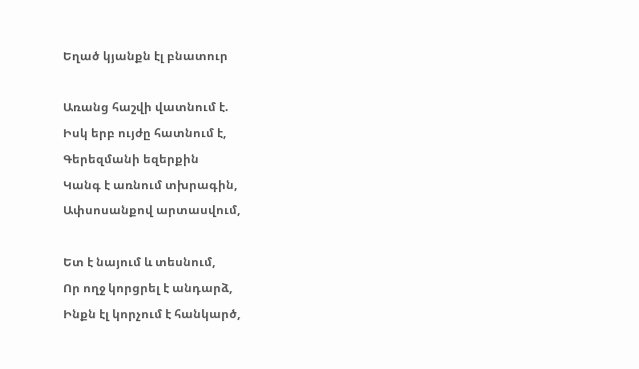Եղած կյանքն էլ բնատուր

Առանց հաշվի վատնում է.
Իսկ երբ ույժը հատնում է,
Գերեզմանի եզերքին
Կանգ է առնում տխրագին,
Ափսոսանքով արտասվում,

Ետ է նայում և տեսնում,
Որ ողջ կորցրել է անդարձ,
Ինքն էլ կորչում է հանկարծ,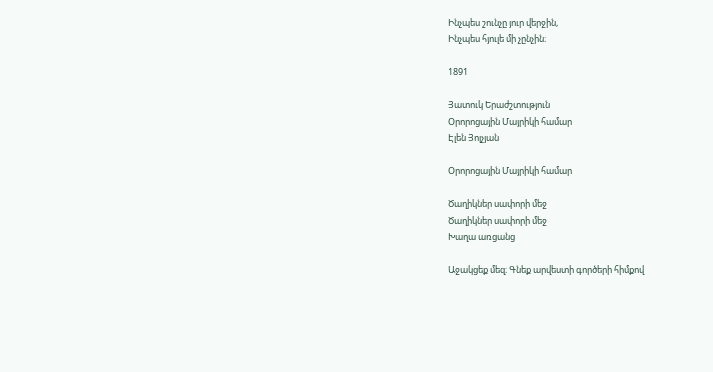Ինչպես շունչը յուր վերջին,
Ինչպես հյուլե մի չընչին։

1891

Յատուկ Երաժշտություն
Օրորոցային Մայրիկի համար
Էլեն Յոլչյան

Օրորոցային Մայրիկի համար

Ծաղիկներ սափորի մեջ
Ծաղիկներ սափորի մեջ
Խաղա առցանց

Աջակցեք մեզ։ Գնեք արվեստի գործերի հիմքով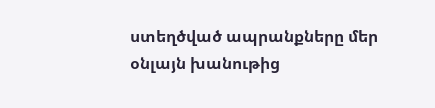ստեղծված ապրանքները մեր օնլայն խանութից